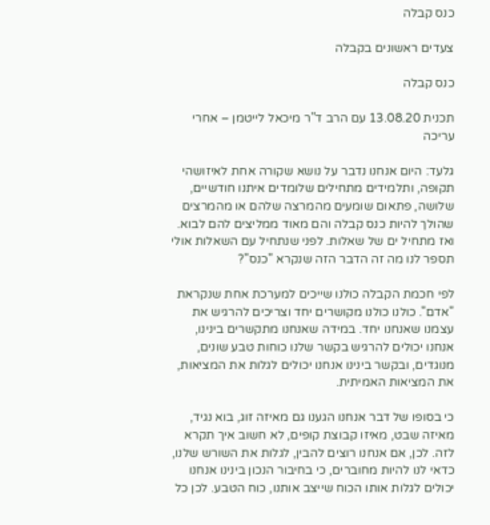כנס קבלה

צעדים ראשונים בקבלה

כנס קבלה

תכנית 13.08.20 עם הרב ד"ר מיכאל לייטמן – אחרי עריכה

גלעד: היום אנחנו נדבר על נושא שקורה אחת לאיזושהי תקופה, ותלמידים מתחילים שלומדים איתנו חודשיים, שלושה, פתאום שומעים מהמרצה שלהם או מהמרצים שהולך להיות כנס קבלה והם מאוד ממליצים להם לבוא. ואז מתחיל ים של שאלות. לפני שנתחיל עם השאלות אולי תספר לנו מה זה הדבר הזה שנקרא "כנס"?

לפי חכמת הקבלה כולנו שייכים למערכת אחת שנקראת "אדם". כולנו כולנו מקושרים יחד וצריכים להרגיש את עצמנו שאנחנו יחד. במידה שאנחנו מתקשרים בינינו, אנחנו יכולים להרגיש בקשר שלנו כוחות טבע שונים, מנוגדים, ובקשר בינינו אנחנו יכולים לגלות את המציאות, את המציאות האמיתית.

כי בסופו של דבר אנחנו הגענו גם מאיזה זוג, בוא נגיד, מאיזה שבט, מאיזו קבוצת קופים, לא חשוב איך תקרא לזה. לכן, אם אנחנו רוצים להבין, לגלות את השורש שלנו, כדאי לנו להיות מחוברים, כי בחיבור הנכון בינינו אנחנו יכולים לגלות אותו הכוח שייצב אותנו, כוח הטבע. לכן כל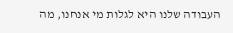העבודה שלנו היא לגלות מי אנחנו, מה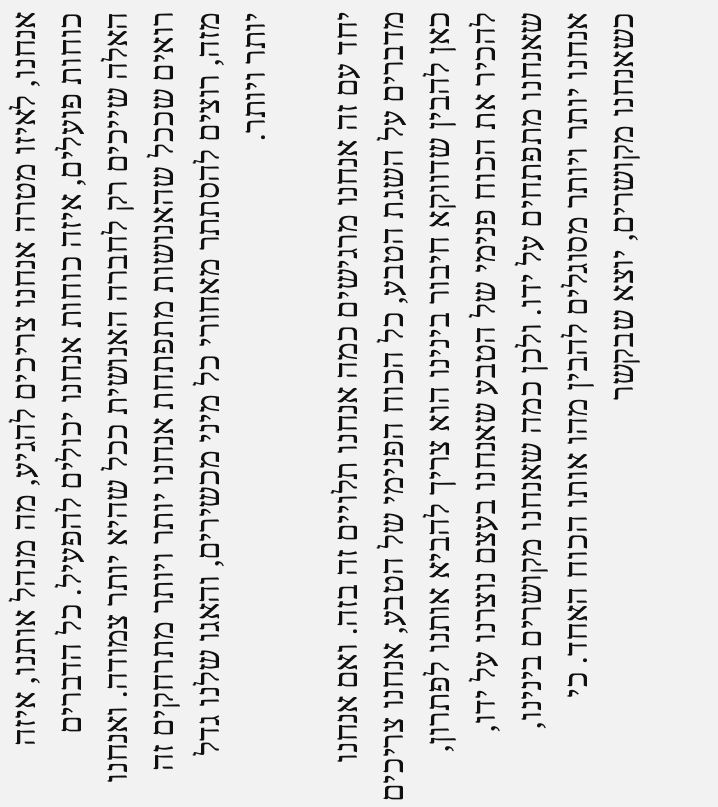אנחנו, לאיזו מטרה אנחנו צריכים להגיע, מה מנהל אותנו, איזה כוחות פועלים, איזה כוחות אנחנו יכולים להפעיל. כל הדברים האלה שייכים רק לחברה האנושית ככל שהיא יותר צמודה. ואנחנו רואים שככל שהאנושות מתפתחת אנחנו יותר ויותר מתרחקים זה מזה, רוצים להסתתר מאחורי כל מיני מכשירים, והאגו שלנו גדל יותר ויותר.

יחד עם זה אנחנו מרגישים כמה אנחנו תלויים זה בזה. ואם אנחנו מדברים על השגת הטבע, כל הכוח הפנימי של הטבע, אנחנו צריכים כאן להבין שדווקא חיבור בינינו הוא צריך להביא אותנו לפתרון, להכיר את הכוח פנימי של הטבע שאנחנו בעצם נוצרנו על ידו, שאנחנו מתפתחים על ידו. ולכן כמה שאנחנו מקושרים בינינו, אנחנו יותר ויותר מסוגלים להבין מהו אותו הכוח האחד. כי כשאנחנו מקושרים, יוצא שבקשר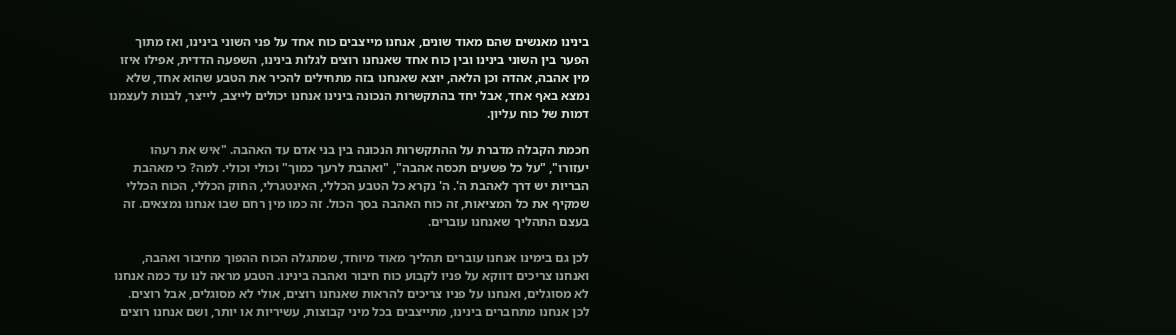בינינו מאנשים שהם מאוד שונים, אנחנו מייצבים כוח אחד על פני השוני בינינו, ואז מתוך הפער בין השוני בינינו ובין כוח אחד שאנחנו רוצים לגלות בינינו, השפעה הדדית, אפילו איזו מין אהבה, אהדה וכן הלאה, יוצא שאנחנו בזה מתחילים להכיר את הטבע שהוא אחד, שלא נמצא באף אחד, אבל יחד בהתקשרות הנכונה בינינו אנחנו יכולים לייצב, לייצר, לבנות לעצמנו דמות של כוח עליון.

חכמת הקבלה מדברת על ההתקשרות הנכונה בין בני אדם עד האהבה. "איש את רעהו יעזורו", "על כל פשעים תכסה אהבה", "ואהבת לרעך כמוך" וכולי וכולי. למה? כי מאהבת הבריות יש דרך לאהבת ה'. ה' נקרא כל הטבע הכללי, האינטגרלי, החוק הכללי, הכוח הכללי שמקיף את כל המציאות, זה כוח האהבה בסך הכול. זה כמו מין רחם שבו אנחנו נמצאים. זה בעצם התהליך שאנחנו עוברים.

לכן גם בימינו אנחנו עוברים תהליך מאוד מיוחד, שמתגלה הכוח ההפוך מחיבור ואהבה, ואנחנו צריכים דווקא על פניו לקבוע כוח חיבור ואהבה בינינו. הטבע מראה לנו עד כמה אנחנו לא מסוגלים, ואנחנו על פניו צריכים להראות שאנחנו רוצים, אולי לא מסוגלים, אבל רוצים. לכן אנחנו מתחברים בינינו, מתייצבים בכל מיני קבוצות, עשיריות או יותר, ושם אנחנו רוצים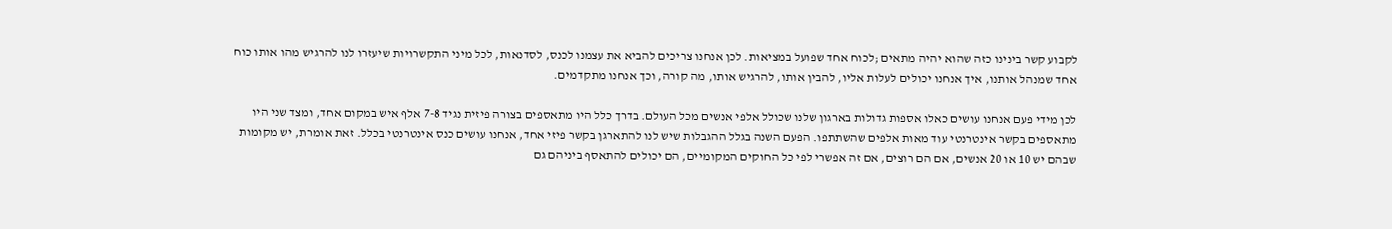לקבוע קשר בינינו כזה שהוא יהיה מתאים ;לכוח אחד שפועל במציאות. לכן אנחנו צריכים להביא את עצמנו לכנס, לסדנאות, לכל מיני התקשרויות שיעזרו לנו להרגיש מהו אותו כוח אחד שמנהל אותנו, איך אנחנו יכולים לעלות אליו, להבין אותו, להרגיש אותו, מה קורה, וכך אנחנו מתקדמים.

לכן מידי פעם אנחנו עושים כאלו אספות גדולות בארגון שלנו שכולל אלפי אנשים מכל העולם. בדרך כלל היו מתאספים בצורה פיזית נגיד 7-8 אלף איש במקום אחד, ומצד שני היו מתאספים בקשר אינטרנטי עוד מאות אלפים שהשתתפו. הפעם השנה בגלל ההגבלות שיש לנו להתארגן בקשר פיזי אחד, אנחנו עושים כנס אינטרנטי בכלל. זאת אומרת, יש מקומות שבהם יש 10 או 20 אנשים, אם הם רוצים, אם זה אפשרי לפי כל החוקים המקומיים, הם יכולים להתאסף ביניהם גם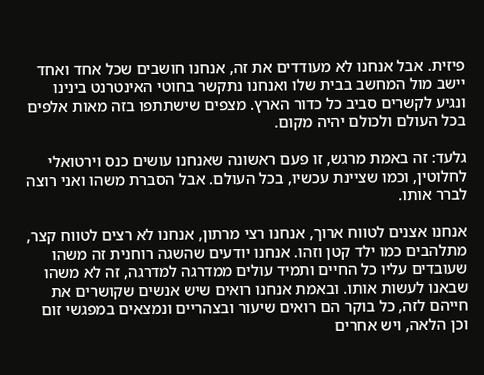פיזית. אבל אנחנו לא מעודדים את זה, אנחנו חושבים שכל אחד ואחד יישב מול המחשב בבית שלו ואנחנו נתקשר בחוטי האינטרנט בינינו ונגיע לקשרים סביב כל כדור הארץ. מצפים שישתתפו בזה מאות אלפים בכל העולם ולכולם יהיה מקום.

גלעד: זה באמת מרגש, זו פעם ראשונה שאנחנו עושים כנס וירטואלי לחלוטין, וכמו שציינת עכשיו, בכל העולם. אבל הסברת משהו ואני רוצה לברר אותו.

אנחנו אצנים לטווח ארוך, אנחנו רצי מרתון, אנחנו לא רצים לטווח קצר, מתלהבים כמו ילד קטן וזהו. אנחנו יודעים שהשגה רוחנית זה משהו שעובדים עליו כל החיים ותמיד עולים ממדרגה למדרגה, זה לא משהו שבאנו לעשות אותו. ובאמת אנחנו רואים שיש אנשים שקושרים את חייהם לזה, כל בוקר הם רואים שיעור ובצהריים ונמצאים במפגשי זום וכן הלאה, ויש אחרים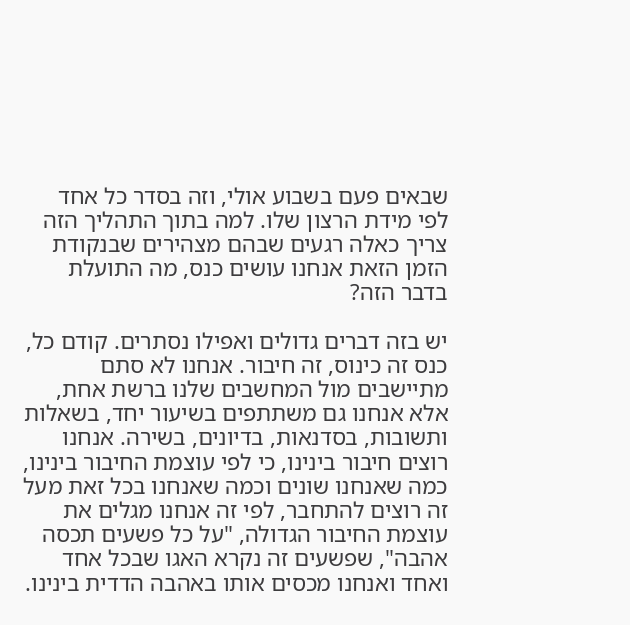שבאים פעם בשבוע אולי, וזה בסדר כל אחד לפי מידת הרצון שלו. למה בתוך התהליך הזה צריך כאלה רגעים שבהם מצהירים שבנקודת הזמן הזאת אנחנו עושים כנס, מה התועלת בדבר הזה?

יש בזה דברים גדולים ואפילו נסתרים. קודם כל, כנס זה כינוס, זה חיבור. אנחנו לא סתם מתיישבים מול המחשבים שלנו ברשת אחת, אלא אנחנו גם משתתפים בשיעור יחד, בשאלות ותשובות, בסדנאות, בדיונים, בשירה. אנחנו רוצים חיבור בינינו, כי לפי עוצמת החיבור בינינו, כמה שאנחנו שונים וכמה שאנחנו בכל זאת מעל זה רוצים להתחבר, לפי זה אנחנו מגלים את עוצמת החיבור הגדולה, "על כל פשעים תכסה אהבה", שפשעים זה נקרא האגו שבכל אחד ואחד ואנחנו מכסים אותו באהבה הדדית בינינו.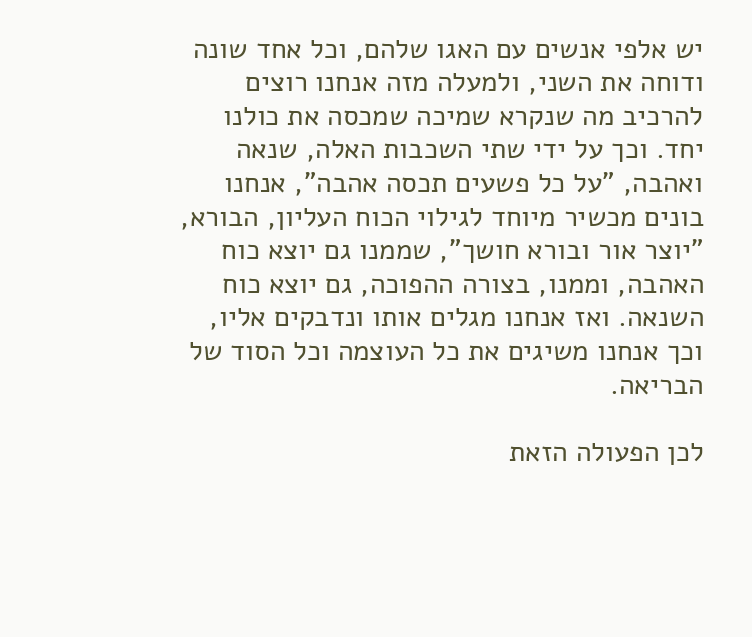יש אלפי אנשים עם האגו שלהם, וכל אחד שונה ודוחה את השני, ולמעלה מזה אנחנו רוצים להרכיב מה שנקרא שמיכה שמכסה את כולנו יחד. וכך על ידי שתי השכבות האלה, שנאה ואהבה, "על כל פשעים תכסה אהבה", אנחנו בונים מכשיר מיוחד לגילוי הכוח העליון, הבורא, "יוצר אור ובורא חושך", שממנו גם יוצא כוח האהבה, וממנו, בצורה ההפוכה, גם יוצא כוח השנאה. ואז אנחנו מגלים אותו ונדבקים אליו, וכך אנחנו משיגים את כל העוצמה וכל הסוד של הבריאה.

לכן הפעולה הזאת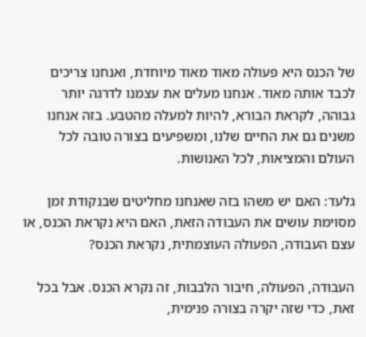של הכנס היא פעולה מאוד מאוד מיוחדת, ואנחנו צריכים לכבד אותה מאוד. אנחנו מעלים את עצמנו לדרגה יותר גבוהה, לקראת הבורא, להיות למעלה מהטבע. בזה אנחנו משנים גם את החיים שלנו, ומשפיעים בצורה טובה לכל העולם והמציאות, לכל האנושות.

גלעד: האם יש משהו בזה שאנחנו מחליטים שבנקודת זמן מסוימת עושים את העבודה הזאת, האם היא נקראת הכנס, או עצם העבודה, הפעולה העוצמתית, נקראת הכנס?

העבודה, הפעולה, חיבור הלבבות, זה נקרא הכנס. אבל בכל זאת, כדי שזה יקרה בצורה פנימית,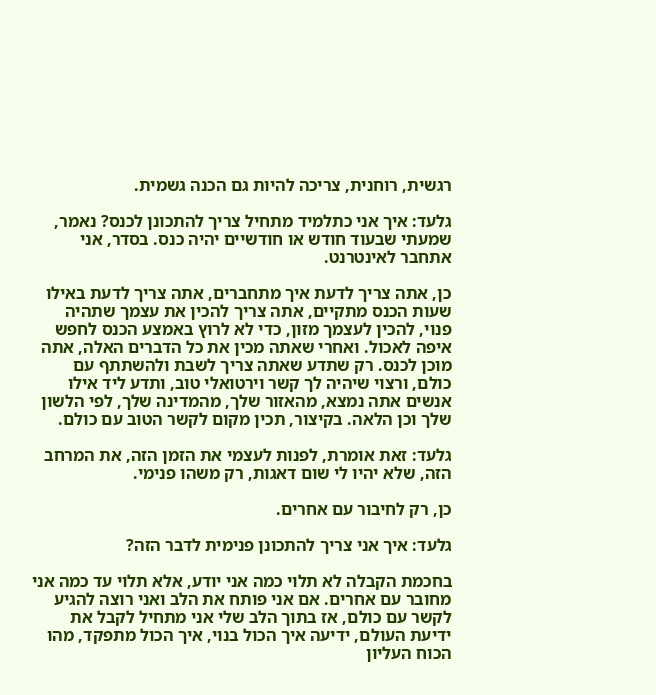רגשית, רוחנית, צריכה להיות גם הכנה גשמית.

גלעד: איך אני כתלמיד מתחיל צריך להתכונן לכנס? נאמר, שמעתי שבעוד חודש או חודשיים יהיה כנס. בסדר, אני אתחבר לאינטרנט.

כן, אתה צריך לדעת איך מתחברים, אתה צריך לדעת באילו שעות הכנס מתקיים, אתה צריך להכין את עצמך שתהיה פנוי, להכין לעצמך מזון, כדי לא לרוץ באמצע הכנס לחפש איפה לאכול. ואחרי שאתה מכין את כל הדברים האלה, אתה מוכן לכנס. רק שתדע שאתה צריך לשבת ולהשתתף עם כולם, ורצוי שיהיה לך קשר וירטואלי טוב, ותדע ליד אילו אנשים אתה נמצא, מהאזור שלך, מהמדינה שלך, לפי הלשון שלך וכן הלאה. בקיצור, תכין מקום לקשר הטוב עם כולם.

גלעד: זאת אומרת, לפנות לעצמי את הזמן הזה, את המרחב הזה, שלא יהיו לי שום דאגות, רק משהו פנימי.

כן, רק לחיבור עם אחרים.

גלעד: איך אני צריך להתכונן פנימית לדבר הזה?

בחכמת הקבלה לא תלוי כמה אני יודע, אלא תלוי עד כמה אני מחובר עם אחרים. אם אני פותח את הלב ואני רוצה להגיע לקשר עם כולם, אז בתוך הלב שלי אני מתחיל לקבל את ידיעת העולם, ידיעה איך הכול בנוי, איך הכול מתפקד, מהו הכוח העליון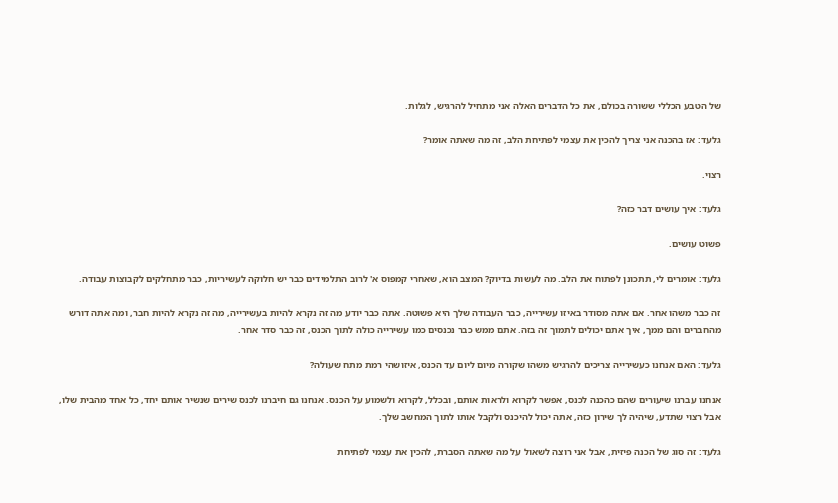של הטבע הכללי ששורה בכולם, את כל הדברים האלה אני מתחיל להרגיש, לגלות.

גלעד: אז בהכנה אני צריך להכין את עצמי לפתיחת הלב, זה מה שאתה אומר?

רצוי.

גלעד: איך עושים דבר כזה?

פשוט עושים.

גלעד: אומרים לי, תתכונן לפתוח את הלב. מה לעשות בדיוק? המצב הוא, שאחרי קמפוס א' לרוב התלמידים כבר יש חלוקה לעשיריות, כבר מתחלקים לקבוצות עבודה.

זה כבר משהו אחר. אם אתה מסודר באיזו עשירייה, כבר העבודה שלך היא פשוטה. אתה כבר יודע מה זה נקרא להיות בעשירייה, מה זה נקרא להיות חבר, ומה אתה דורש מהחברים והם ממך, איך אתם יכולים לתמוך זה בזה. אתם ממש כבר נכנסים כמו עשירייה כולה לתוך הכנס, זה כבר סדר אחר.

גלעד: האם אנחנו כעשירייה צריכים להרגיש משהו שקורה מיום ליום עד הכנס, איזושהי רמת מתח שעולה?

אנחנו עברנו שיעורים שהם כהכנה לכנס, אפשר לקרוא ולראות אותם, ובכלל, לקרוא ולשמוע על הכנס. אנחנו גם חיברנו לכנס שירים שנשיר אותם יחד, כל אחד מהבית שלו, אבל רצוי שתדע, שיהיה לך שירון כזה, אתה יכול להיכנס ולקבל אותו לתוך המחשב שלך.

גלעד: זה סוג של הכנה פיזית, אבל אני רוצה לשאול על מה שאתה הסברת, להכין את עצמי לפתיחת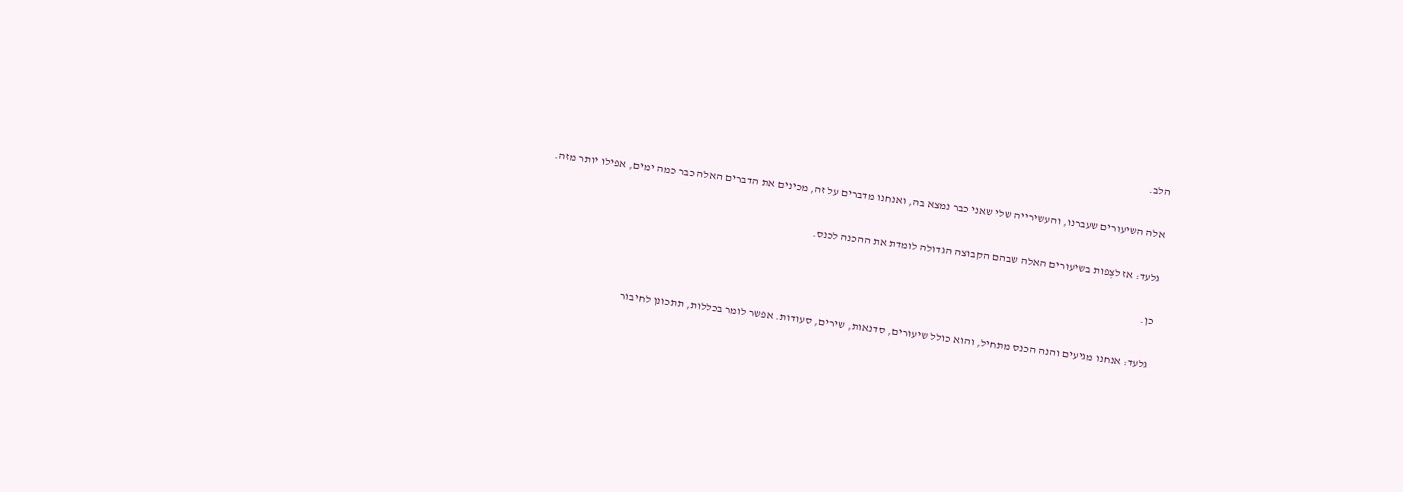הלב.

אלה השיעורים שעברנו, והעשירייה שלי שאני כבר נמצא בה, ואנחנו מדברים על זה, מכינים את הדברים האלה כבר כמה ימים, אפילו יותר מזה.

גלעד: אז לצְפות בשיעורים האלה שבהם הקבוצה הגדולה לומדת את ההכנה לכנס.

כן.

גלעד: אנחנו מגיעים והנה הכנס מתחיל, והוא כולל שיעורים, סדנאות, שירים, סעודות. אפשר לומר בכללות, תתכונן לחיבור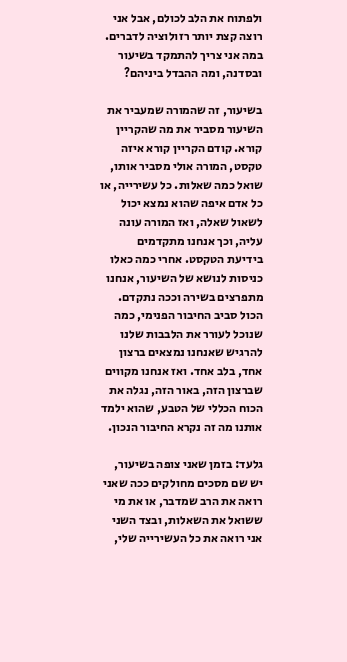ולפתוח את הלב לכולם, אבל אני רוצה קצת יותר רזולוציה לדברים. במה אני צריך להתמקד בשיעור ובסדנה, ומה ההבדל ביניהם?

בשיעור, זה שהמורה שמעביר את השיעור מסביר את מה שהקריין קורא. קודם הקריין קורא איזה טקסט, המורה אולי מסביר אותו, שואל כמה שאלות. כל עשירייה, או כל אדם איפה שהוא נמצא יכול לשאול שאלה, ואז המורה עונה עליה, וכך אנחנו מתקדמים בידיעת הטקסט. אחרי כמה כאלו כניסות לנושא של השיעור, אנחנו מתפרצים בשירה וככה נתקדם. הכול סביב החיבור הפנימי, כמה שנוכל לעורר את הלבבות שלנו להרגיש שאנחנו נמצאים ברצון אחד, בלב אחד. ואז אנחנו מקווים שברצון הזה, באור הזה, נגלה את הכוח הכללי של הטבע, שהוא ילמד אותנו מה זה נקרא החיבור הנכון.

גלעד: בזמן שאני צופה בשיעור, יש שם מסכים מחולקים ככה שאני רואה את הרב שמדבר, או את מי ששואל את השאלות, ובצד השני אני רואה את כל העשירייה שלי,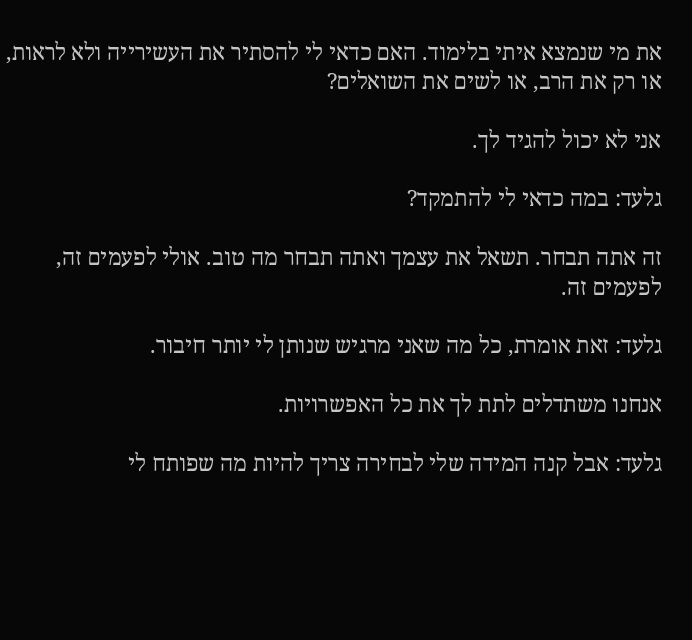את מי שנמצא איתי בלימוד. האם כדאי לי להסתיר את העשירייה ולא לראות, או רק את הרב, או לשים את השואלים?

אני לא יכול להגיד לך.

גלעד: במה כדאי לי להתמקד?

זה אתה תבחר. תשאל את עצמך ואתה תבחר מה טוב. אולי לפעמים זה, לפעמים זה.

גלעד: זאת אומרת, כל מה שאני מרגיש שנותן לי יותר חיבור.

אנחנו משתדלים לתת לך את כל האפשרויות.

גלעד: אבל קנה המידה שלי לבחירה צריך להיות מה שפותח לי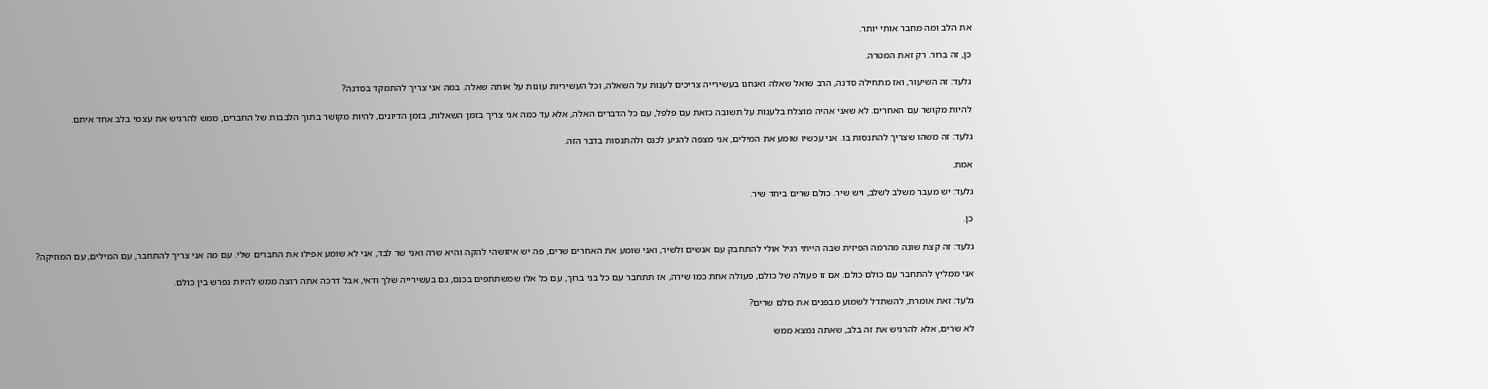את הלב ומה מחבר אותי יותר.

כן, זה ברור. רק זאת המטרה.

גלעד: זה השיעור, ואז מתחילה סדנה, הרב שואל שאלה ואנחנו בעשירייה צריכים לענות על השאלה, וכל העשיריות עונות על אותה שאלה. במה אני צריך להתמקד בסדנה?

להיות מקושר עם האחרים. לא שאני אהיה מוצלח בלענות על תשובה כזאת עם פלפל, עם כל הדברים האלה, אלא עד כמה אני צריך בזמן השאלות, בזמן הדיונים, להיות מקושר בתוך הלבבות של החברים, ממש להרגיש את עצמי בלב אחד איתם.

גלעד: זה משהו שצריך להתנסות בו. אני עכשיו שומע את המילים, אני מצפה להגיע לכנס ולהתנסות בדבר הזה.

אמת.

גלעד: יש מעבר משלב לשלב, ויש שיר. כולם שרים ביחד שיר.

כן.

גלעד: זה קצת שונה מהרמה הפיזית שבה הייתי רגיל אולי להתחבק עם אנשים ולשיר, ואני שומע את האחרים שרים, פה יש איזושהי להקה והיא שרה ואני שר לבד, אני לא שומע אפילו את החברים שלי. עם מה אני צריך להתחבר, עם המילים, עם המוזיקה?

אני ממליץ להתחבר עם כולם כולם. אם זו פעולה של כולם, פעולה אחת כמו שירה, אז תתחבר עם כל בני ברוך, עם כל אלו שמשתתפים בכנס, גם בעשירייה שלך ודאי, אבל דרכה אתה רוצה ממש להיות נפרש בין כולם.

גלעד: זאת אומרת, להשתדל לשמוע מבפנים את כולם שרים?

לא שרים, אלא להרגיש את זה בלב, שאתה נמצא ממש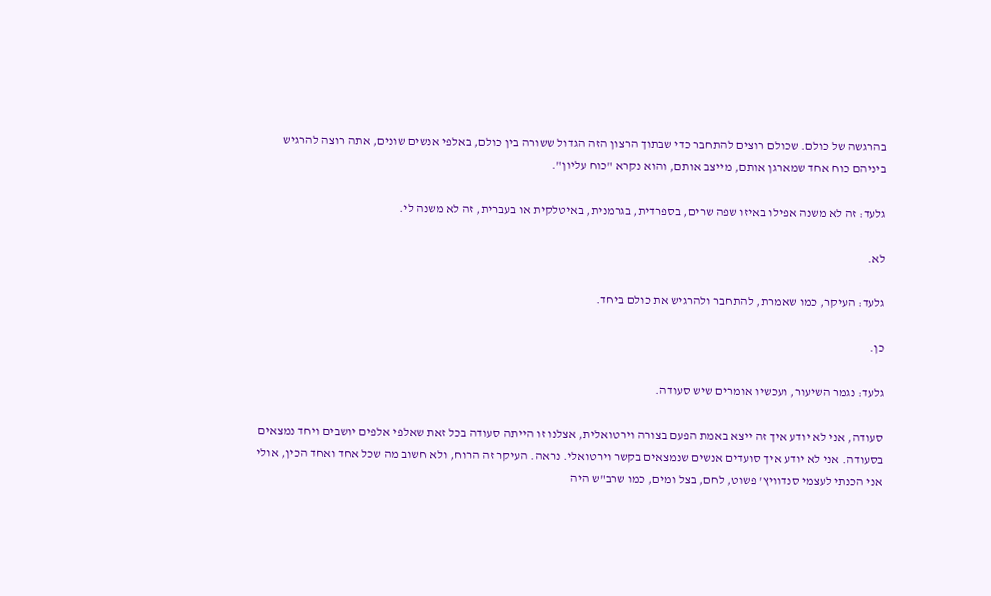בהרגשה של כולם. שכולם רוצים להתחבר כדי שבתוך הרצון הזה הגדול ששורה בין כולם, באלפי אנשים שונים, אתה רוצה להרגיש ביניהם כוח אחד שמארגן אותם, מייצב אותם, והוא נקרא "כוח עליון".

גלעד: זה לא משנה אפילו באיזו שפה שרים, בספרדית, בגרמנית, באיטלקית או בעברית, זה לא משנה לי.

לא.

גלעד: העיקר, כמו שאמרת, להתחבר ולהרגיש את כולם ביחד.

כן.

גלעד: נגמר השיעור, ועכשיו אומרים שיש סעודה.

סעודה, אני לא יודע איך זה ייצא באמת הפעם בצורה וירטואלית, אצלנו זו הייתה סעודה בכל זאת שאלפי אלפים יושבים ויחד נמצאים בסעודה. אני לא יודע איך סועדים אנשים שנמצאים בקשר וירטואלי. נראה. העיקר זה הרוח, ולא חשוב מה שכל אחד ואחד הכין, אולי אני הכנתי לעצמי סנדוויץ' פשוט, לחם, בצל ומים, כמו שרב"ש היה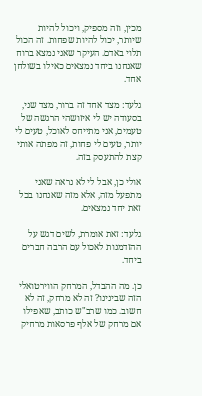מכין, וזה מספיק, ויכול להיות שיותר, יכול להיות שפחות. זה הכול תלוי באדם. העיקר שאני נמצא ברוח שאנחנו ביחד נמצאים כאילו בשולחן אחד.

גלעד: מצד אחד זה ברור, מצד שני, בסעודה יש לי איזושהי הרגשה של טעמים, אני מתייחס לאוכל, טעים לי יותר, טעים לי פחות, זה מפתה אותי קצת להתעסק בזה.

אולי כן, אבל לי לא נראה שאני מתפעל מזה, אלא מזה שאנחנו בכל זאת יחד נמצאים.

גלעד: זאת אומרת, לשים דגש על ההזדמנות לאכול עם הרבה חברים ביחד.

כן. מה ההבדל, המרחק הווירטואלי הזה שבינינו? זה לא מרחק, זה לא חשוב. כמו שרב"ש כותב, שאפילו אם מרחק של אלף פרסאות מרחיק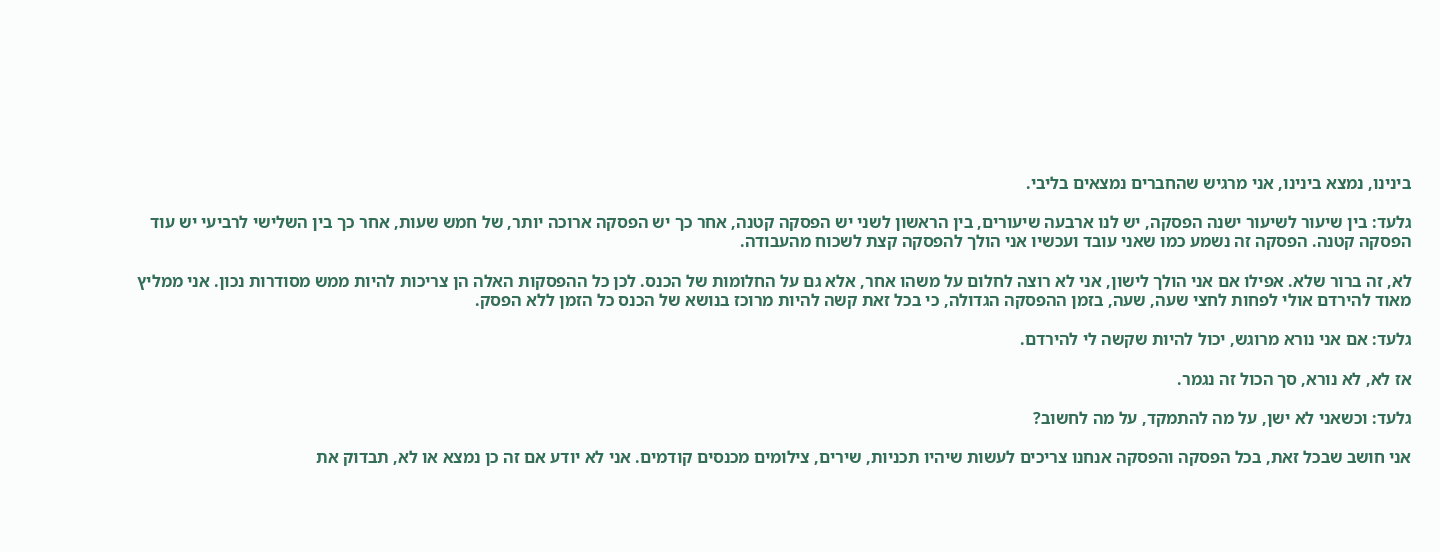בינינו, נמצא בינינו, אני מרגיש שהחברים נמצאים בליבי.

גלעד: בין שיעור לשיעור ישנה הפסקה, יש לנו ארבעה שיעורים, בין הראשון לשני יש הפסקה קטנה, אחר כך יש הפסקה ארוכה יותר, של חמש שעות, אחר כך בין השלישי לרביעי יש עוד הפסקה קטנה. הפסקה זה נשמע כמו שאני עובד ועכשיו אני הולך להפסקה קצת לשכוח מהעבודה.

לא, זה ברור שלא. אפילו אם אני הולך לישון, אני לא רוצה לחלום על משהו אחר, אלא גם על החלומות של הכנס. לכן כל ההפסקות האלה הן צריכות להיות ממש מסודרות נכון. אני ממליץ מאוד להירדם אולי לפחות לחצי שעה, שעה, בזמן ההפסקה הגדולה, כי בכל זאת קשה להיות מרוכז בנושא של הכנס כל הזמן ללא הפסק.

גלעד: אם אני נורא מרוגש, יכול להיות שקשה לי להירדם.

אז לא, לא נורא, סך הכול זה נגמר.

גלעד: וכשאני לא ישן, על מה להתמקד, על מה לחשוב?

אני חושב שבכל זאת, בכל הפסקה והפסקה אנחנו צריכים לעשות שיהיו תכניות, שירים, צילומים מכנסים קודמים. אני לא יודע אם זה כן נמצא או לא, תבדוק את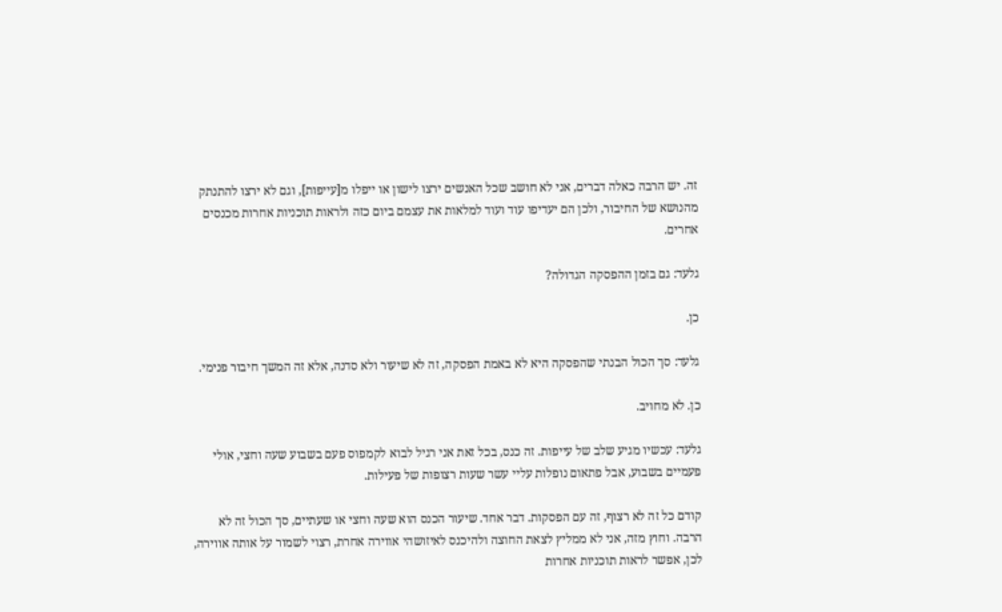זה. יש הרבה כאלה דברים, אני לא חושב שכל האנשים ירצו לישון או ייפלו מ[עייפות], וגם לא ירצו להתנתק מהנושא של החיבור, ולכן הם יעדיפו עוד ועוד למלאות את עצמם ביום כזה ולראות תוכניות אחרות מכנסים אחרים.

גלעד: גם בזמן ההפסקה הגדולה?

כן.

גלעד: סך הכול הבנתי שהפסקה היא לא באמת הפסקה, זה לא שיעור ולא סדנה, אלא זה המשך חיבור פנימי.

כן. לא מחויב.

גלעד: עכשיו מגיע שלב של עייפות. זה כנס, בכל זאת אני רגיל לבוא לקמפוס פעם בשבוע שעה וחצי, אולי פעמיים בשבוע, אבל פתאום נופלות עליי עשר שעות רצופות של פעילות.

קודם כל זה לא רצוף, זה עם הפסקות. דבר אחד. שיעור הכנס הוא שעה וחצי או שעתיים, סך הכול זה לא הרבה. וחוץ מזה, אני לא ממליץ לצאת החוצה ולהיכנס לאיזושהי אווירה אחרת, רצוי לשמור על אותה אווירה, לכן, אפשר לראות תוכניות אחרות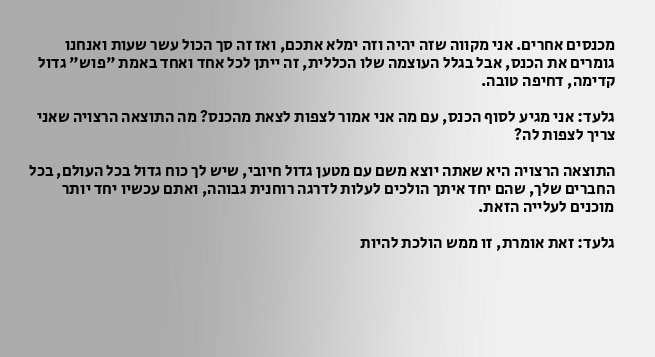מכנסים אחרים. אני מקווה שזה יהיה וזה ימלא אתכם, ואז זה סך הכול עשר שעות ואנחנו גומרים את הכנס, אבל בגלל העוצמה שלו הכללית, זה ייתן לכל אחד ואחד באמת "פוש" גדול קדימה, דחיפה טובה.

גלעד: אני מגיע לסוף הכנס, עם מה אני אמור לצפות לצאת מהכנס? מה התוצאה הרצויה שאני צריך לצפות לה?

התוצאה הרצויה היא שאתה יוצא משם עם מטען גדול חיובי, שיש לך כוח גדול בכל העולם, בכל החברים שלך, שהם יחד איתך הולכים לעלות לדרגה רוחנית גבוהה, ואתם עכשיו יחד יותר מוכנים לעלייה הזאת.

גלעד: זאת אומרת, זו ממש הולכת להיות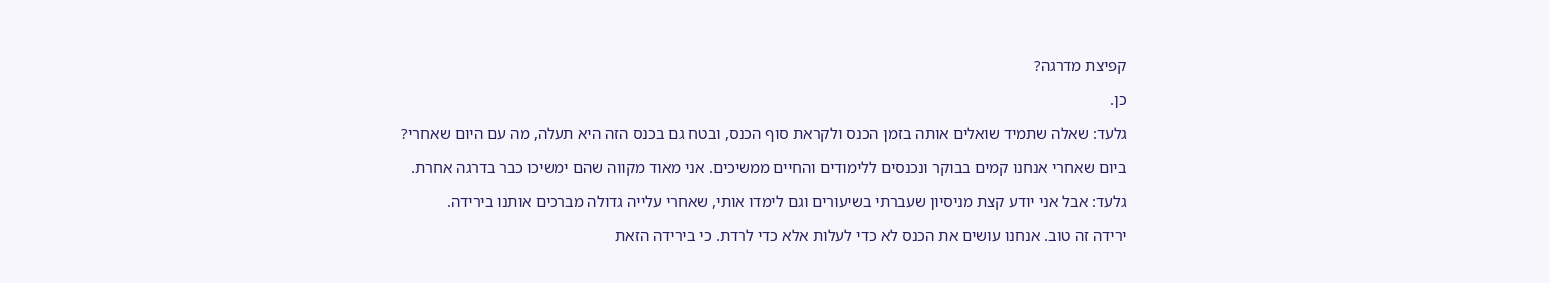קפיצת מדרגה?

כן.

גלעד: שאלה שתמיד שואלים אותה בזמן הכנס ולקראת סוף הכנס, ובטח גם בכנס הזה היא תעלה, מה עם היום שאחרי?

ביום שאחרי אנחנו קמים בבוקר ונכנסים ללימודים והחיים ממשיכים. אני מאוד מקווה שהם ימשיכו כבר בדרגה אחרת.

גלעד: אבל אני יודע קצת מניסיון שעברתי בשיעורים וגם לימדו אותי, שאחרי עלייה גדולה מברכים אותנו בירידה.

ירידה זה טוב. אנחנו עושים את הכנס לא כדי לעלות אלא כדי לרדת. כי בירידה הזאת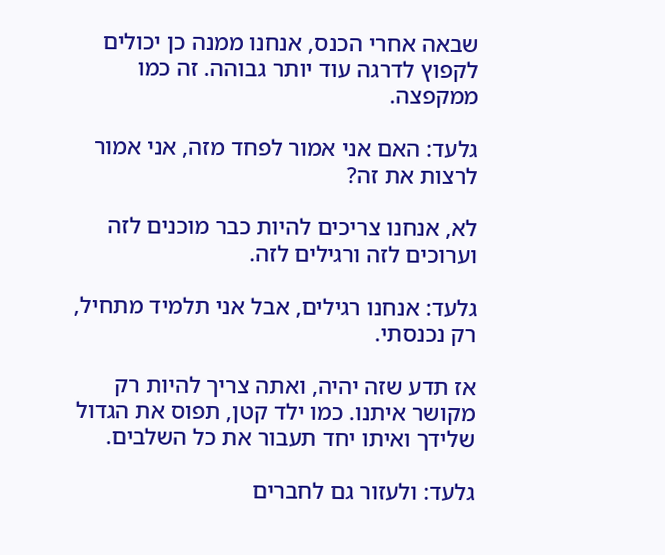שבאה אחרי הכנס, אנחנו ממנה כן יכולים לקפוץ לדרגה עוד יותר גבוהה. זה כמו ממקפצה.

גלעד: האם אני אמור לפחד מזה, אני אמור לרצות את זה?

לא, אנחנו צריכים להיות כבר מוכנים לזה וערוכים לזה ורגילים לזה.

גלעד: אנחנו רגילים, אבל אני תלמיד מתחיל, רק נכנסתי.

אז תדע שזה יהיה, ואתה צריך להיות רק מקושר איתנו. כמו ילד קטן, תפוס את הגדול שלידך ואיתו יחד תעבור את כל השלבים.

גלעד: ולעזור גם לחברים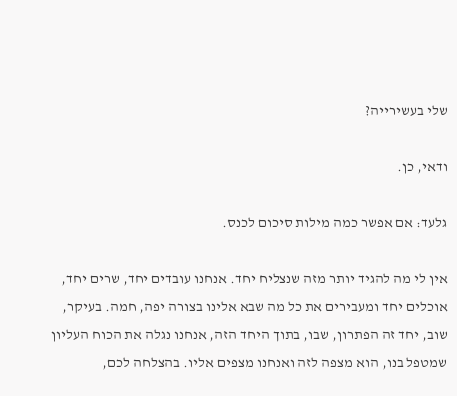שלי בעשירייה?

ודאי, כן.

גלעד: אם אפשר כמה מילות סיכום לכנס.

אין לי מה להגיד יותר מזה שנצליח יחד. אנחנו עובדים יחד, שרים יחד, אוכלים יחד ומעבירים את כל מה שבא אלינו בצורה יפה, חמה. בעיקר, שוב, יחד זה הפתרון, שבו, בתוך היחד הזה, אנחנו נגלה את הכוח העליון שמטפל בנו, הוא מצפה לזה ואנחנו מצפים אליו. בהצלחה לכם,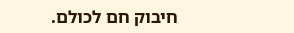חיבוק חם לכולם.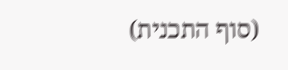(סוף התכנית)